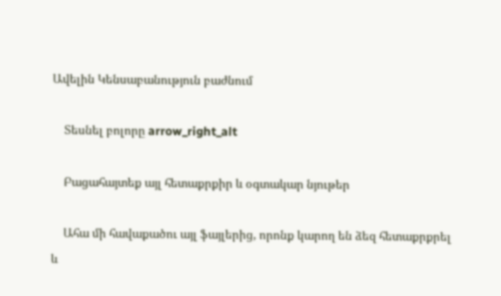Ավելին Կենսաբանություն բաժնում

    Տեսնել բոլորը arrow_right_alt

    Բացահայտեք այլ հետաքրքիր և օգտակար նյութեր

    Ահա մի հավաքածու այլ ֆայլերից, որոնք կարող են ձեզ հետաքրքրել և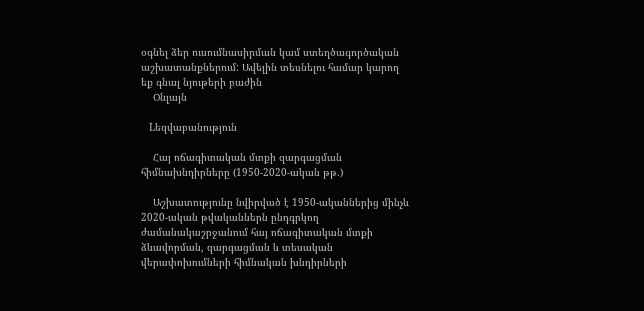օգնել ձեր ուսումնասիրման կամ ստեղծագործական աշխատանքներում: Ավելին տեսնելու համար կարող եք գնալ նյութերի բաժին
    Օնլայն

    Lեզվաբանություն

    Հայ ոճագիտական մտքի զարգացման հիմնախնդիրները (1950-2020-ական թթ.)

    Աշխատությունը նվիրված է 1950-ականներից մինչև 2020-ական թվականներն ընդգրկող ժամանակաշրջանում հայ ոճագիտական մտքի ձևավորման, զարգացման և տեսական վերափոխումների հիմնական խնդիրների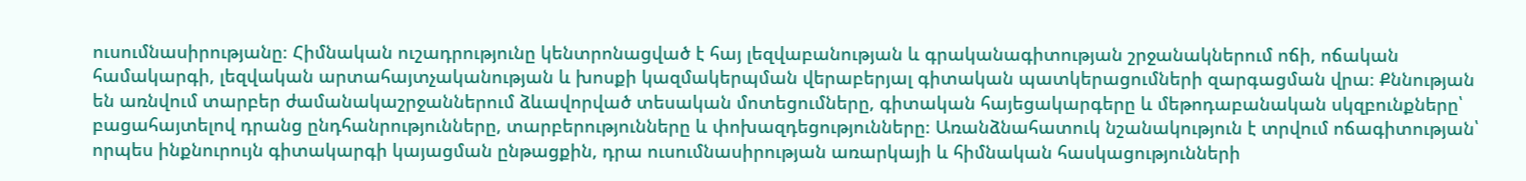ուսումնասիրությանը։ Հիմնական ուշադրությունը կենտրոնացված է հայ լեզվաբանության և գրականագիտության շրջանակներում ոճի, ոճական համակարգի, լեզվական արտահայտչականության և խոսքի կազմակերպման վերաբերյալ գիտական պատկերացումների զարգացման վրա։ Քննության են առնվում տարբեր ժամանակաշրջաններում ձևավորված տեսական մոտեցումները, գիտական հայեցակարգերը և մեթոդաբանական սկզբունքները՝ բացահայտելով դրանց ընդհանրությունները, տարբերությունները և փոխազդեցությունները։ Առանձնահատուկ նշանակություն է տրվում ոճագիտության՝ որպես ինքնուրույն գիտակարգի կայացման ընթացքին, դրա ուսումնասիրության առարկայի և հիմնական հասկացությունների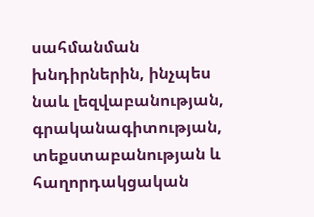սահմանման խնդիրներին, ինչպես նաև լեզվաբանության, գրականագիտության, տեքստաբանության և հաղորդակցական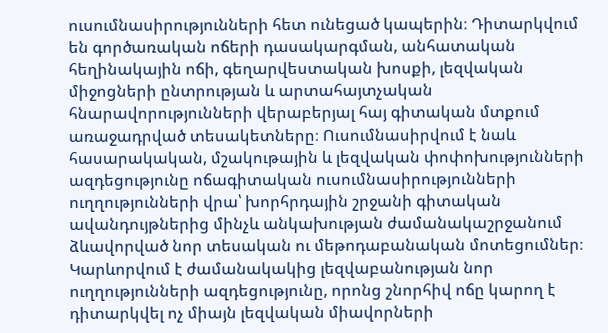ուսումնասիրությունների հետ ունեցած կապերին։ Դիտարկվում են գործառական ոճերի դասակարգման, անհատական հեղինակային ոճի, գեղարվեստական խոսքի, լեզվական միջոցների ընտրության և արտահայտչական հնարավորությունների վերաբերյալ հայ գիտական մտքում առաջադրված տեսակետները։ Ուսումնասիրվում է նաև հասարակական, մշակութային և լեզվական փոփոխությունների ազդեցությունը ոճագիտական ուսումնասիրությունների ուղղությունների վրա՝ խորհրդային շրջանի գիտական ավանդույթներից մինչև անկախության ժամանակաշրջանում ձևավորված նոր տեսական ու մեթոդաբանական մոտեցումներ։ Կարևորվում է ժամանակակից լեզվաբանության նոր ուղղությունների ազդեցությունը, որոնց շնորհիվ ոճը կարող է դիտարկվել ոչ միայն լեզվական միավորների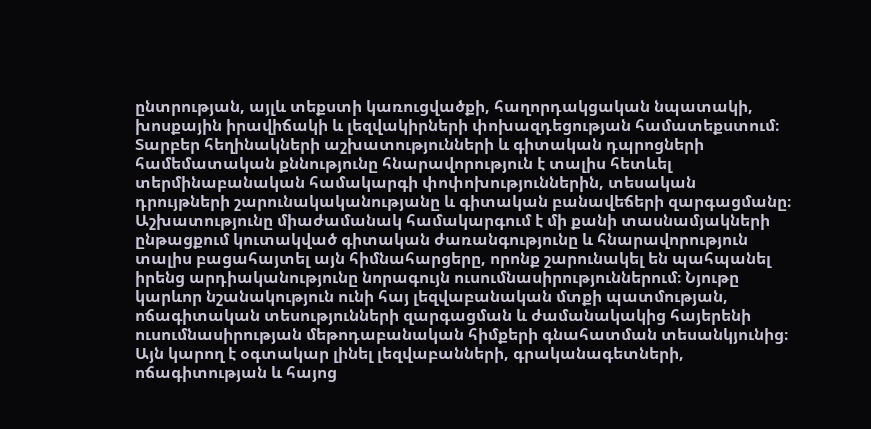ընտրության, այլև տեքստի կառուցվածքի, հաղորդակցական նպատակի, խոսքային իրավիճակի և լեզվակիրների փոխազդեցության համատեքստում։ Տարբեր հեղինակների աշխատությունների և գիտական դպրոցների համեմատական քննությունը հնարավորություն է տալիս հետևել տերմինաբանական համակարգի փոփոխություններին, տեսական դրույթների շարունակականությանը և գիտական բանավեճերի զարգացմանը։ Աշխատությունը միաժամանակ համակարգում է մի քանի տասնամյակների ընթացքում կուտակված գիտական ժառանգությունը և հնարավորություն տալիս բացահայտել այն հիմնահարցերը, որոնք շարունակել են պահպանել իրենց արդիականությունը նորագույն ուսումնասիրություններում։ Նյութը կարևոր նշանակություն ունի հայ լեզվաբանական մտքի պատմության, ոճագիտական տեսությունների զարգացման և ժամանակակից հայերենի ուսումնասիրության մեթոդաբանական հիմքերի գնահատման տեսանկյունից։ Այն կարող է օգտակար լինել լեզվաբանների, գրականագետների, ոճագիտության և հայոց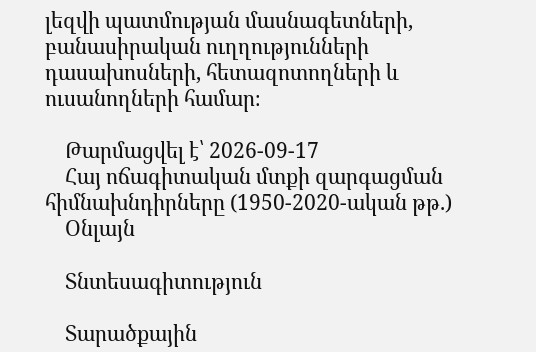լեզվի պատմության մասնագետների, բանասիրական ուղղությունների դասախոսների, հետազոտողների և ուսանողների համար։

    Թարմացվել է՝ 2026-09-17
    Հայ ոճագիտական մտքի զարգացման հիմնախնդիրները (1950-2020-ական թթ.)
    Օնլայն

    Տնտեսագիտություն

    Տարածքային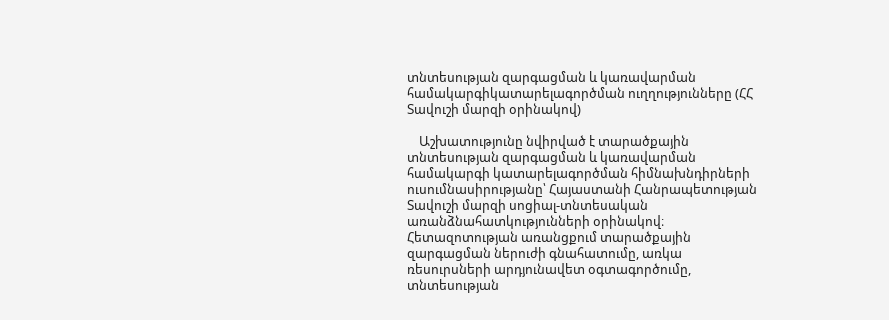տնտեսության զարգացման և կառավարման համակարգիկատարելագործման ուղղությունները (ՀՀ Տավուշի մարզի օրինակով)

    Աշխատությունը նվիրված է տարածքային տնտեսության զարգացման և կառավարման համակարգի կատարելագործման հիմնախնդիրների ուսումնասիրությանը՝ Հայաստանի Հանրապետության Տավուշի մարզի սոցիալ-տնտեսական առանձնահատկությունների օրինակով։ Հետազոտության առանցքում տարածքային զարգացման ներուժի գնահատումը, առկա ռեսուրսների արդյունավետ օգտագործումը, տնտեսության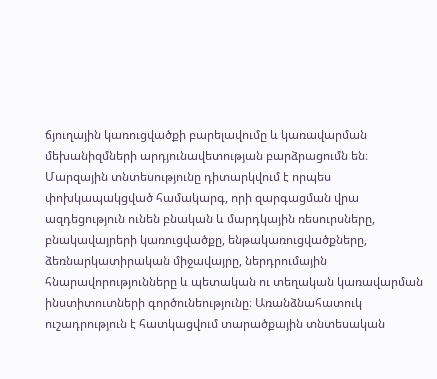ճյուղային կառուցվածքի բարելավումը և կառավարման մեխանիզմների արդյունավետության բարձրացումն են։ Մարզային տնտեսությունը դիտարկվում է որպես փոխկապակցված համակարգ, որի զարգացման վրա ազդեցություն ունեն բնական և մարդկային ռեսուրսները, բնակավայրերի կառուցվածքը, ենթակառուցվածքները, ձեռնարկատիրական միջավայրը, ներդրումային հնարավորությունները և պետական ու տեղական կառավարման ինստիտուտների գործունեությունը։ Առանձնահատուկ ուշադրություն է հատկացվում տարածքային տնտեսական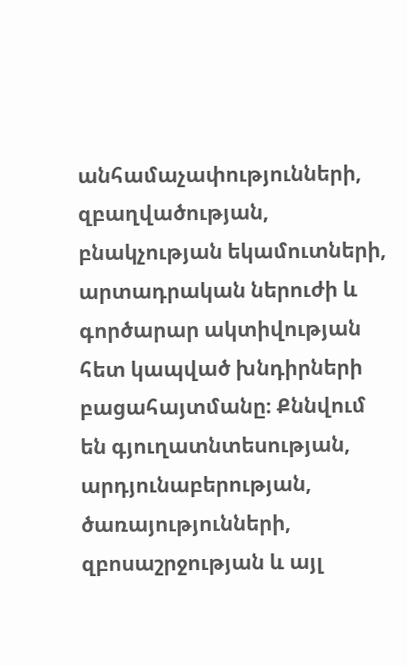անհամաչափությունների, զբաղվածության, բնակչության եկամուտների, արտադրական ներուժի և գործարար ակտիվության հետ կապված խնդիրների բացահայտմանը։ Քննվում են գյուղատնտեսության, արդյունաբերության, ծառայությունների, զբոսաշրջության և այլ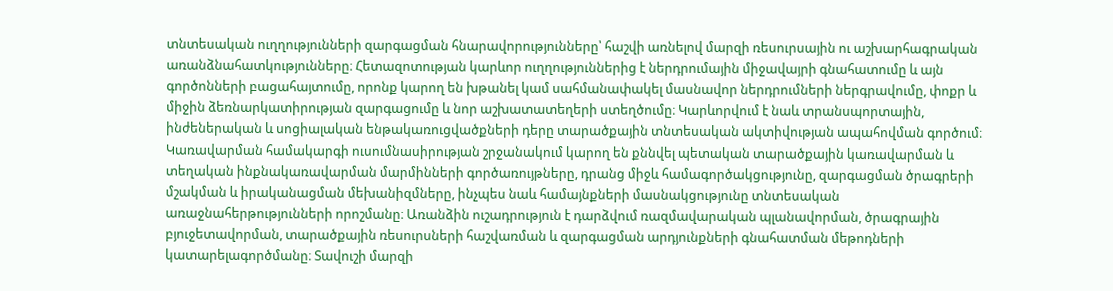տնտեսական ուղղությունների զարգացման հնարավորությունները՝ հաշվի առնելով մարզի ռեսուրսային ու աշխարհագրական առանձնահատկությունները։ Հետազոտության կարևոր ուղղություններից է ներդրումային միջավայրի գնահատումը և այն գործոնների բացահայտումը, որոնք կարող են խթանել կամ սահմանափակել մասնավոր ներդրումների ներգրավումը, փոքր և միջին ձեռնարկատիրության զարգացումը և նոր աշխատատեղերի ստեղծումը։ Կարևորվում է նաև տրանսպորտային, ինժեներական և սոցիալական ենթակառուցվածքների դերը տարածքային տնտեսական ակտիվության ապահովման գործում։ Կառավարման համակարգի ուսումնասիրության շրջանակում կարող են քննվել պետական տարածքային կառավարման և տեղական ինքնակառավարման մարմինների գործառույթները, դրանց միջև համագործակցությունը, զարգացման ծրագրերի մշակման և իրականացման մեխանիզմները, ինչպես նաև համայնքների մասնակցությունը տնտեսական առաջնահերթությունների որոշմանը։ Առանձին ուշադրություն է դարձվում ռազմավարական պլանավորման, ծրագրային բյուջետավորման, տարածքային ռեսուրսների հաշվառման և զարգացման արդյունքների գնահատման մեթոդների կատարելագործմանը։ Տավուշի մարզի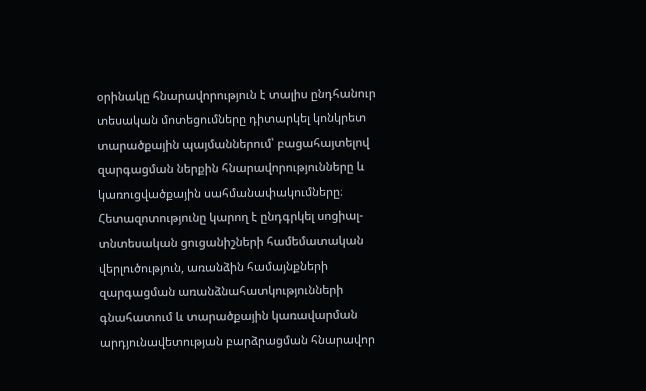օրինակը հնարավորություն է տալիս ընդհանուր տեսական մոտեցումները դիտարկել կոնկրետ տարածքային պայմաններում՝ բացահայտելով զարգացման ներքին հնարավորությունները և կառուցվածքային սահմանափակումները։ Հետազոտությունը կարող է ընդգրկել սոցիալ-տնտեսական ցուցանիշների համեմատական վերլուծություն, առանձին համայնքների զարգացման առանձնահատկությունների գնահատում և տարածքային կառավարման արդյունավետության բարձրացման հնարավոր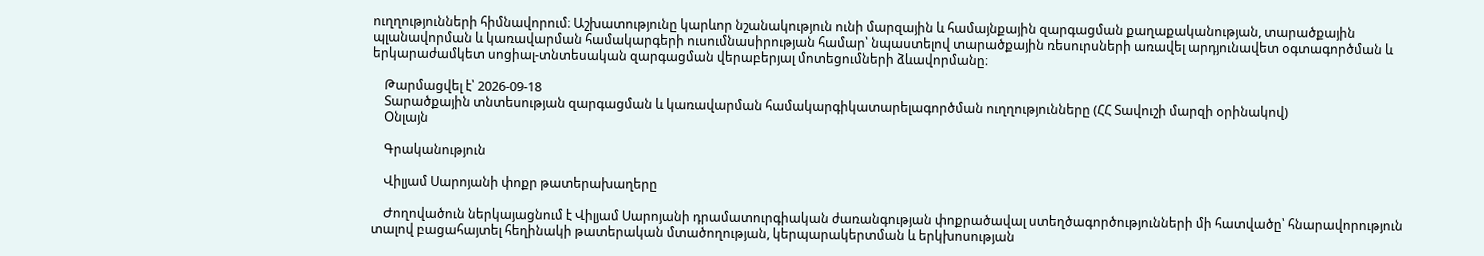ուղղությունների հիմնավորում։ Աշխատությունը կարևոր նշանակություն ունի մարզային և համայնքային զարգացման քաղաքականության, տարածքային պլանավորման և կառավարման համակարգերի ուսումնասիրության համար՝ նպաստելով տարածքային ռեսուրսների առավել արդյունավետ օգտագործման և երկարաժամկետ սոցիալ-տնտեսական զարգացման վերաբերյալ մոտեցումների ձևավորմանը։

    Թարմացվել է՝ 2026-09-18
    Տարածքային տնտեսության զարգացման և կառավարման համակարգիկատարելագործման ուղղությունները (ՀՀ Տավուշի մարզի օրինակով)
    Օնլայն

    Գրականություն

    Վիլյամ Սարոյանի փոքր թատերախաղերը

    Ժողովածուն ներկայացնում է Վիլյամ Սարոյանի դրամատուրգիական ժառանգության փոքրածավալ ստեղծագործությունների մի հատվածը՝ հնարավորություն տալով բացահայտել հեղինակի թատերական մտածողության, կերպարակերտման և երկխոսության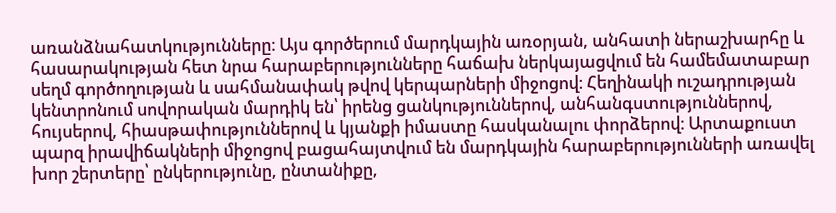առանձնահատկությունները։ Այս գործերում մարդկային առօրյան, անհատի ներաշխարհը և հասարակության հետ նրա հարաբերությունները հաճախ ներկայացվում են համեմատաբար սեղմ գործողության և սահմանափակ թվով կերպարների միջոցով։ Հեղինակի ուշադրության կենտրոնում սովորական մարդիկ են՝ իրենց ցանկություններով, անհանգստություններով, հույսերով, հիասթափություններով և կյանքի իմաստը հասկանալու փորձերով։ Արտաքուստ պարզ իրավիճակների միջոցով բացահայտվում են մարդկային հարաբերությունների առավել խոր շերտերը՝ ընկերությունը, ընտանիքը,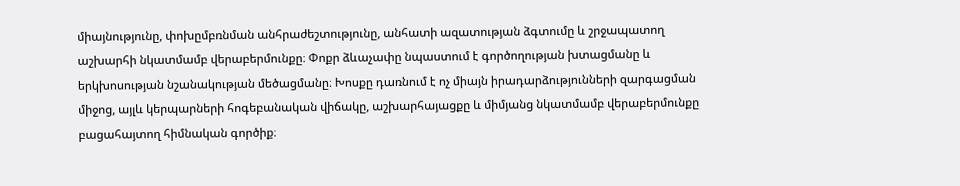միայնությունը, փոխըմբռնման անհրաժեշտությունը, անհատի ազատության ձգտումը և շրջապատող աշխարհի նկատմամբ վերաբերմունքը։ Փոքր ձևաչափը նպաստում է գործողության խտացմանը և երկխոսության նշանակության մեծացմանը։ Խոսքը դառնում է ոչ միայն իրադարձությունների զարգացման միջոց, այլև կերպարների հոգեբանական վիճակը, աշխարհայացքը և միմյանց նկատմամբ վերաբերմունքը բացահայտող հիմնական գործիք։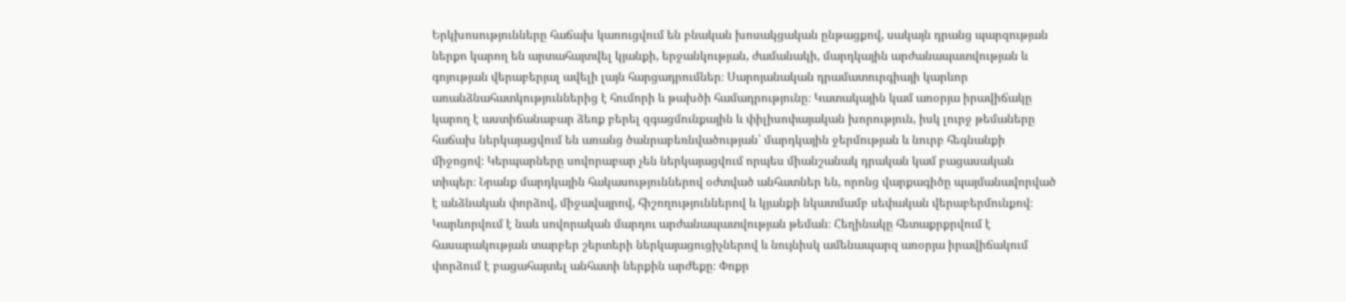Երկխոսությունները հաճախ կառուցվում են բնական խոսակցական ընթացքով, սակայն դրանց պարզության ներքո կարող են արտահայտվել կյանքի, երջանկության, ժամանակի, մարդկային արժանապատվության և գոյության վերաբերյալ ավելի լայն հարցադրումներ։ Սարոյանական դրամատուրգիայի կարևոր առանձնահատկություններից է հումորի և թախծի համադրությունը։ Կատակային կամ առօրյա իրավիճակը կարող է աստիճանաբար ձեռք բերել զգացմունքային և փիլիսոփայական խորություն, իսկ լուրջ թեմաները հաճախ ներկայացվում են առանց ծանրաբեռնվածության՝ մարդկային ջերմության և նուրբ հեգնանքի միջոցով։ Կերպարները սովորաբար չեն ներկայացվում որպես միանշանակ դրական կամ բացասական տիպեր։ Նրանք մարդկային հակասություններով օժտված անհատներ են, որոնց վարքագիծը պայմանավորված է անձնական փորձով, միջավայրով, հիշողություններով և կյանքի նկատմամբ սեփական վերաբերմունքով։ Կարևորվում է նաև սովորական մարդու արժանապատվության թեման։ Հեղինակը հետաքրքրվում է հասարակության տարբեր շերտերի ներկայացուցիչներով և նույնիսկ ամենապարզ առօրյա իրավիճակում փորձում է բացահայտել անհատի ներքին արժեքը։ Փոքր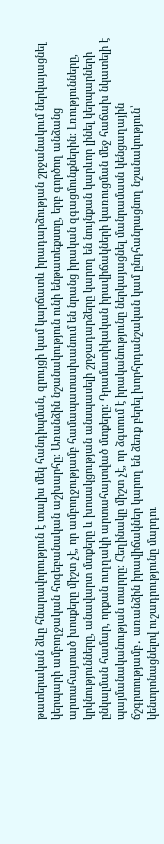թատերական ձևը հնարավորություն է տալիս մեկ հանդիպման, զրույցի կամ կարճատև իրադարձության շրջանակում ներկայացնել կերպարի ամբողջական հոգեբանական աշխարհը։ Առանձին նշանակություն ունի ենթատեքստը, երբ գործող անձանց արտահայտած խոսքերը միշտ չէ, որ ամբողջությամբ համապատասխանում են նրանց իրական զգացմունքներին։ Լռությունները, կրկնությունները, անավարտ մտքերը և խոսակցության անսպասելի շրջադարձերը կարող են նույնքան կարևոր լինել կերպարների ընկալման համար, որքան ուղղակի արտահայտված մտքերը։ Դրամատիկական իրավիճակների կառուցման մեջ հաճախ նկատելի է պայմանականության տարրը։ Հեղինակը միշտ չէ, որ ձգտում է իրականությունը ներկայացնել մանրամասն կենցաղային ճշգրտությամբ․ առանձին իրավիճակներ կարող են ձեռք բերել խորհրդանշական կամ ընդհանրացնող նշանակություն՝ կենտրոնացնելով ուշադրությունը մարդու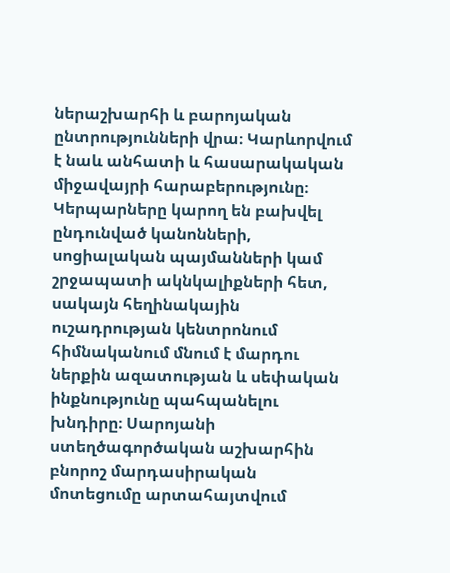ներաշխարհի և բարոյական ընտրությունների վրա։ Կարևորվում է նաև անհատի և հասարակական միջավայրի հարաբերությունը։ Կերպարները կարող են բախվել ընդունված կանոնների, սոցիալական պայմանների կամ շրջապատի ակնկալիքների հետ, սակայն հեղինակային ուշադրության կենտրոնում հիմնականում մնում է մարդու ներքին ազատության և սեփական ինքնությունը պահպանելու խնդիրը։ Սարոյանի ստեղծագործական աշխարհին բնորոշ մարդասիրական մոտեցումը արտահայտվում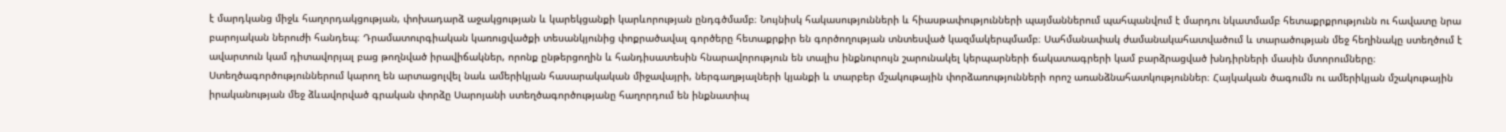է մարդկանց միջև հաղորդակցության, փոխադարձ աջակցության և կարեկցանքի կարևորության ընդգծմամբ։ Նույնիսկ հակասությունների և հիասթափությունների պայմաններում պահպանվում է մարդու նկատմամբ հետաքրքրությունն ու հավատը նրա բարոյական ներուժի հանդեպ։ Դրամատուրգիական կառուցվածքի տեսանկյունից փոքրածավալ գործերը հետաքրքիր են գործողության տնտեսված կազմակերպմամբ։ Սահմանափակ ժամանակահատվածում և տարածության մեջ հեղինակը ստեղծում է ավարտուն կամ դիտավորյալ բաց թողնված իրավիճակներ, որոնք ընթերցողին և հանդիսատեսին հնարավորություն են տալիս ինքնուրույն շարունակել կերպարների ճակատագրերի կամ բարձրացված խնդիրների մասին մտորումները։ Ստեղծագործություններում կարող են արտացոլվել նաև ամերիկյան հասարակական միջավայրի, ներգաղթյալների կյանքի և տարբեր մշակութային փորձառությունների որոշ առանձնահատկություններ։ Հայկական ծագումն ու ամերիկյան մշակութային իրականության մեջ ձևավորված գրական փորձը Սարոյանի ստեղծագործությանը հաղորդում են ինքնատիպ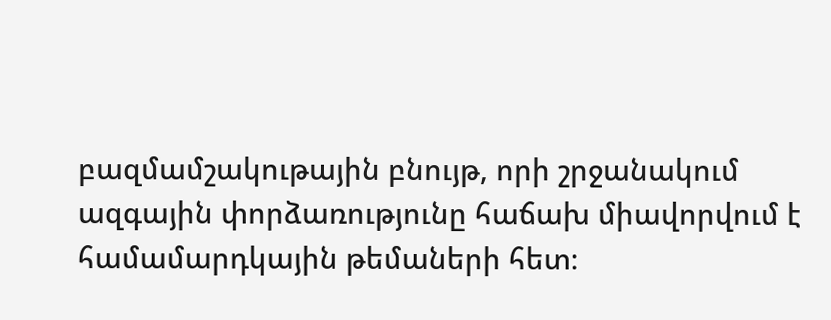բազմամշակութային բնույթ, որի շրջանակում ազգային փորձառությունը հաճախ միավորվում է համամարդկային թեմաների հետ։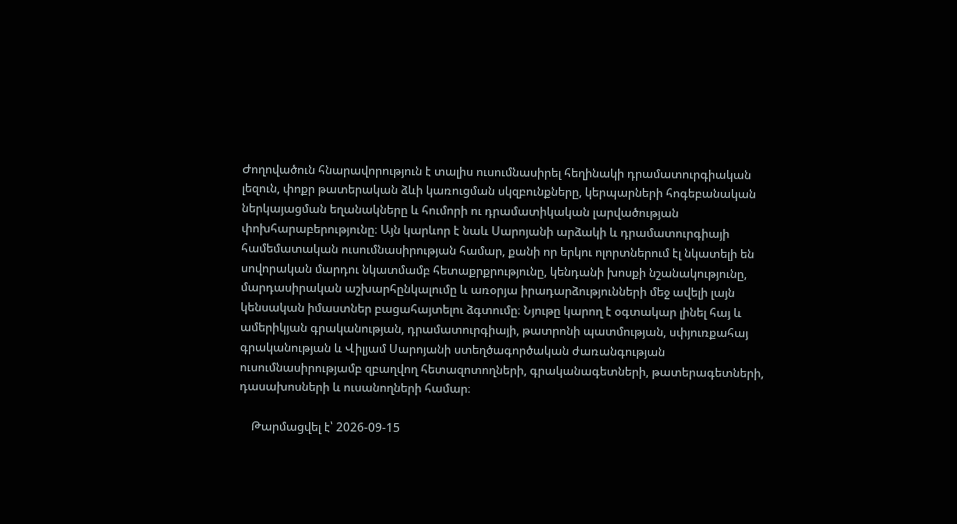Ժողովածուն հնարավորություն է տալիս ուսումնասիրել հեղինակի դրամատուրգիական լեզուն, փոքր թատերական ձևի կառուցման սկզբունքները, կերպարների հոգեբանական ներկայացման եղանակները և հումորի ու դրամատիկական լարվածության փոխհարաբերությունը։ Այն կարևոր է նաև Սարոյանի արձակի և դրամատուրգիայի համեմատական ուսումնասիրության համար, քանի որ երկու ոլորտներում էլ նկատելի են սովորական մարդու նկատմամբ հետաքրքրությունը, կենդանի խոսքի նշանակությունը, մարդասիրական աշխարհընկալումը և առօրյա իրադարձությունների մեջ ավելի լայն կենսական իմաստներ բացահայտելու ձգտումը։ Նյութը կարող է օգտակար լինել հայ և ամերիկյան գրականության, դրամատուրգիայի, թատրոնի պատմության, սփյուռքահայ գրականության և Վիլյամ Սարոյանի ստեղծագործական ժառանգության ուսումնասիրությամբ զբաղվող հետազոտողների, գրականագետների, թատերագետների, դասախոսների և ուսանողների համար։

    Թարմացվել է՝ 2026-09-15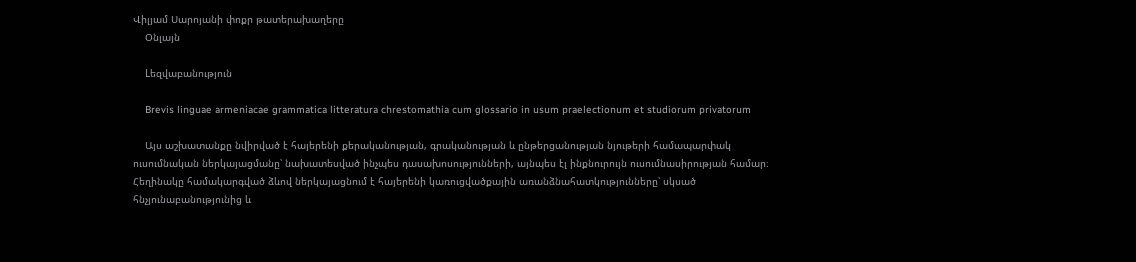Վիլյամ Սարոյանի փոքր թատերախաղերը
    Օնլայն

    Lեզվաբանություն

    Brevis linguae armeniacae grammatica litteratura chrestomathia cum glossario in usum praelectionum et studiorum privatorum

    Այս աշխատանքը նվիրված է հայերենի քերականության, գրականության և ընթերցանության նյութերի համապարփակ ուսումնական ներկայացմանը՝ նախատեսված ինչպես դասախոսությունների, այնպես էլ ինքնուրույն ուսումնասիրության համար։ Հեղինակը համակարգված ձևով ներկայացնում է հայերենի կառուցվածքային առանձնահատկությունները՝ սկսած հնչյունաբանությունից և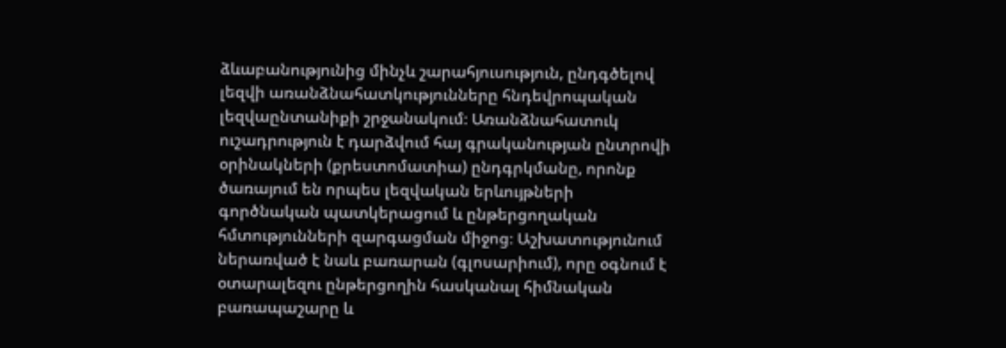ձևաբանությունից մինչև շարահյուսություն, ընդգծելով լեզվի առանձնահատկությունները հնդեվրոպական լեզվաընտանիքի շրջանակում։ Առանձնահատուկ ուշադրություն է դարձվում հայ գրականության ընտրովի օրինակների (քրեստոմատիա) ընդգրկմանը, որոնք ծառայում են որպես լեզվական երևույթների գործնական պատկերացում և ընթերցողական հմտությունների զարգացման միջոց։ Աշխատությունում ներառված է նաև բառարան (գլոսարիում), որը օգնում է օտարալեզու ընթերցողին հասկանալ հիմնական բառապաշարը և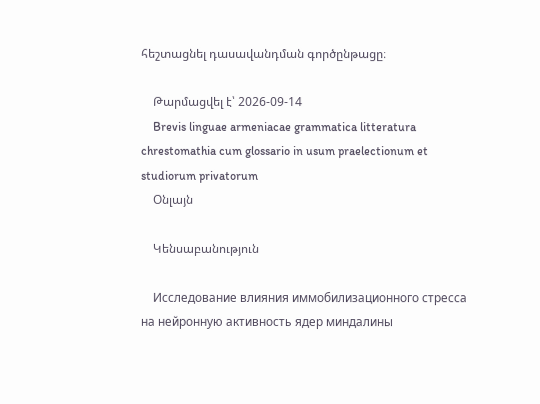հեշտացնել դասավանդման գործընթացը։

    Թարմացվել է՝ 2026-09-14
    Brevis linguae armeniacae grammatica litteratura chrestomathia cum glossario in usum praelectionum et studiorum privatorum
    Օնլայն

    Կենսաբանություն

    Исследование влияния иммобилизационного стресса на нейронную активность ядер миндалины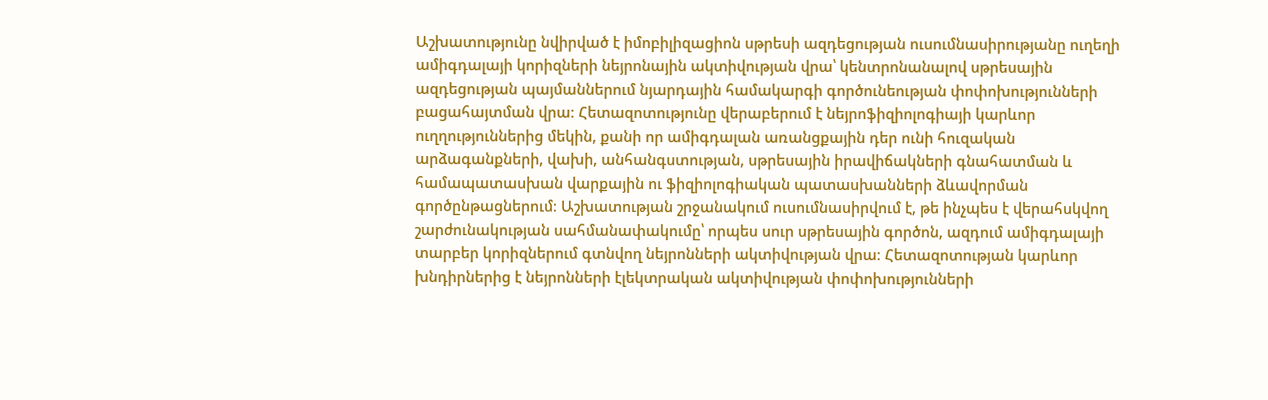Աշխատությունը նվիրված է իմոբիլիզացիոն սթրեսի ազդեցության ուսումնասիրությանը ուղեղի ամիգդալայի կորիզների նեյրոնային ակտիվության վրա՝ կենտրոնանալով սթրեսային ազդեցության պայմաններում նյարդային համակարգի գործունեության փոփոխությունների բացահայտման վրա։ Հետազոտությունը վերաբերում է նեյրոֆիզիոլոգիայի կարևոր ուղղություններից մեկին, քանի որ ամիգդալան առանցքային դեր ունի հուզական արձագանքների, վախի, անհանգստության, սթրեսային իրավիճակների գնահատման և համապատասխան վարքային ու ֆիզիոլոգիական պատասխանների ձևավորման գործընթացներում։ Աշխատության շրջանակում ուսումնասիրվում է, թե ինչպես է վերահսկվող շարժունակության սահմանափակումը՝ որպես սուր սթրեսային գործոն, ազդում ամիգդալայի տարբեր կորիզներում գտնվող նեյրոնների ակտիվության վրա։ Հետազոտության կարևոր խնդիրներից է նեյրոնների էլեկտրական ակտիվության փոփոխությունների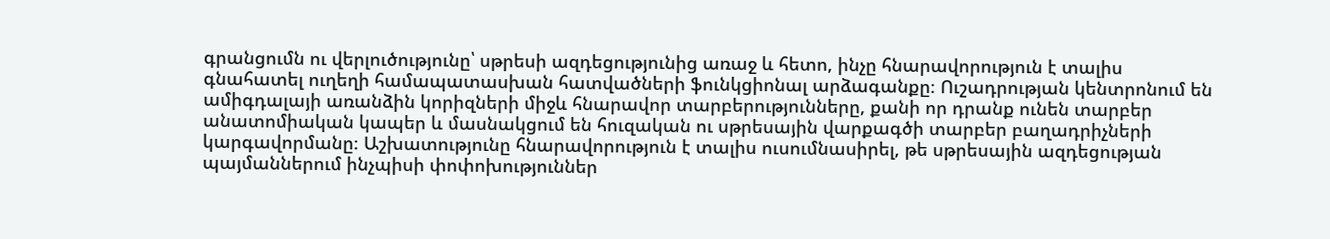գրանցումն ու վերլուծությունը՝ սթրեսի ազդեցությունից առաջ և հետո, ինչը հնարավորություն է տալիս գնահատել ուղեղի համապատասխան հատվածների ֆունկցիոնալ արձագանքը։ Ուշադրության կենտրոնում են ամիգդալայի առանձին կորիզների միջև հնարավոր տարբերությունները, քանի որ դրանք ունեն տարբեր անատոմիական կապեր և մասնակցում են հուզական ու սթրեսային վարքագծի տարբեր բաղադրիչների կարգավորմանը։ Աշխատությունը հնարավորություն է տալիս ուսումնասիրել, թե սթրեսային ազդեցության պայմաններում ինչպիսի փոփոխություններ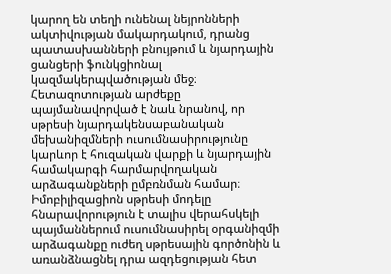կարող են տեղի ունենալ նեյրոնների ակտիվության մակարդակում, դրանց պատասխանների բնույթում և նյարդային ցանցերի ֆունկցիոնալ կազմակերպվածության մեջ։ Հետազոտության արժեքը պայմանավորված է նաև նրանով, որ սթրեսի նյարդակենսաբանական մեխանիզմների ուսումնասիրությունը կարևոր է հուզական վարքի և նյարդային համակարգի հարմարվողական արձագանքների ըմբռնման համար։ Իմոբիլիզացիոն սթրեսի մոդելը հնարավորություն է տալիս վերահսկելի պայմաններում ուսումնասիրել օրգանիզմի արձագանքը ուժեղ սթրեսային գործոնին և առանձնացնել դրա ազդեցության հետ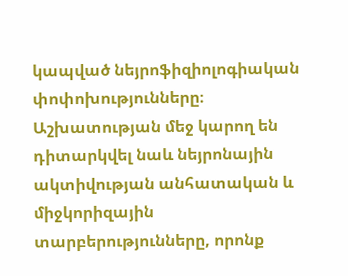կապված նեյրոֆիզիոլոգիական փոփոխությունները։ Աշխատության մեջ կարող են դիտարկվել նաև նեյրոնային ակտիվության անհատական և միջկորիզային տարբերությունները, որոնք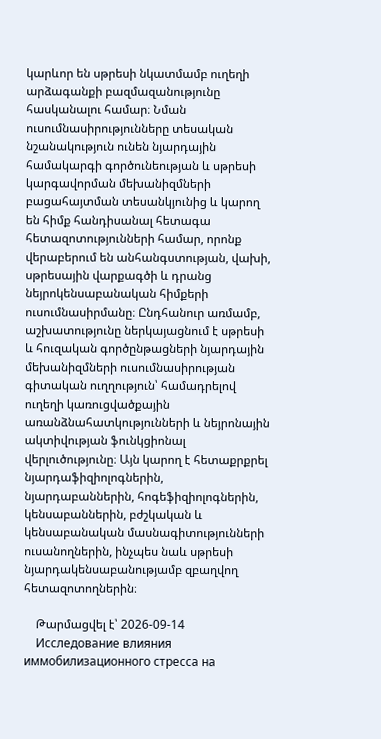կարևոր են սթրեսի նկատմամբ ուղեղի արձագանքի բազմազանությունը հասկանալու համար։ Նման ուսումնասիրությունները տեսական նշանակություն ունեն նյարդային համակարգի գործունեության և սթրեսի կարգավորման մեխանիզմների բացահայտման տեսանկյունից և կարող են հիմք հանդիսանալ հետագա հետազոտությունների համար, որոնք վերաբերում են անհանգստության, վախի, սթրեսային վարքագծի և դրանց նեյրոկենսաբանական հիմքերի ուսումնասիրմանը։ Ընդհանուր առմամբ, աշխատությունը ներկայացնում է սթրեսի և հուզական գործընթացների նյարդային մեխանիզմների ուսումնասիրության գիտական ուղղություն՝ համադրելով ուղեղի կառուցվածքային առանձնահատկությունների և նեյրոնային ակտիվության ֆունկցիոնալ վերլուծությունը։ Այն կարող է հետաքրքրել նյարդաֆիզիոլոգներին, նյարդաբաններին, հոգեֆիզիոլոգներին, կենսաբաններին, բժշկական և կենսաբանական մասնագիտությունների ուսանողներին, ինչպես նաև սթրեսի նյարդակենսաբանությամբ զբաղվող հետազոտողներին։

    Թարմացվել է՝ 2026-09-14
    Исследование влияния иммобилизационного стресса на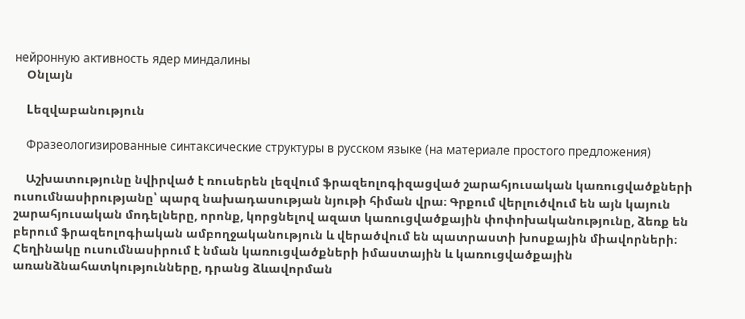нейронную активность ядер миндалины
    Օնլայն

    Lեզվաբանություն

    Фразеологизированные синтаксические структуры в русском языке (на материале простого предложения)

    Աշխատությունը նվիրված է ռուսերեն լեզվում ֆրազեոլոգիզացված շարահյուսական կառուցվածքների ուսումնասիրությանը՝ պարզ նախադասության նյութի հիման վրա։ Գրքում վերլուծվում են այն կայուն շարահյուսական մոդելները, որոնք, կորցնելով ազատ կառուցվածքային փոփոխականությունը, ձեռք են բերում ֆրազեոլոգիական ամբողջականություն և վերածվում են պատրաստի խոսքային միավորների։ Հեղինակը ուսումնասիրում է նման կառուցվածքների իմաստային և կառուցվածքային առանձնահատկությունները, դրանց ձևավորման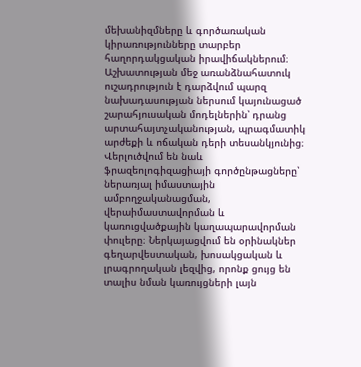մեխանիզմները և գործառական կիրառությունները տարբեր հաղորդակցական իրավիճակներում։ Աշխատության մեջ առանձնահատուկ ուշադրություն է դարձվում պարզ նախադասության ներսում կայունացած շարահյուսական մոդելներին՝ դրանց արտահայտչականության, պրագմատիկ արժեքի և ոճական դերի տեսանկյունից։ Վերլուծվում են նաև ֆրազեոլոգիզացիայի գործընթացները՝ ներառյալ իմաստային ամբողջականացման, վերաիմաստավորման և կառուցվածքային կաղապարավորման փուլերը։ Ներկայացվում են օրինակներ գեղարվեստական, խոսակցական և լրագրողական լեզվից, որոնք ցույց են տալիս նման կառույցների լայն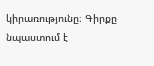կիրառությունը։ Գիրքը նպաստում է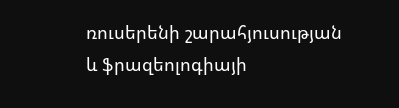ռուսերենի շարահյուսության և ֆրազեոլոգիայի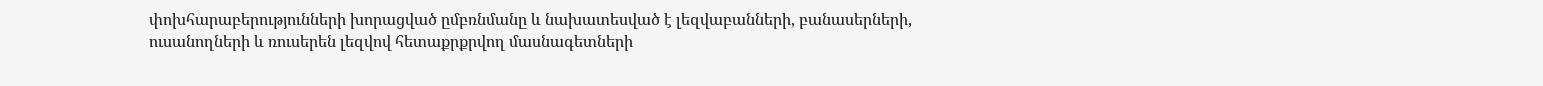փոխհարաբերությունների խորացված ըմբռնմանը և նախատեսված է լեզվաբանների, բանասերների, ուսանողների և ռուսերեն լեզվով հետաքրքրվող մասնագետների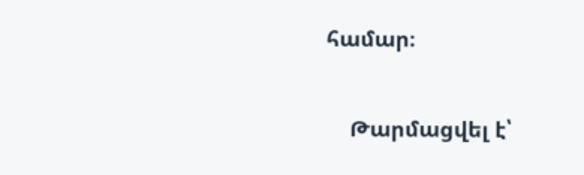համար։

    Թարմացվել է՝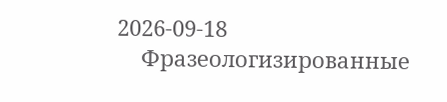2026-09-18
    Фразеологизированные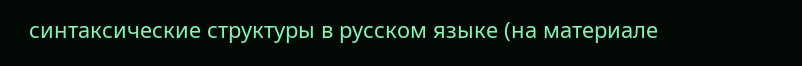синтаксические структуры в русском языке (на материале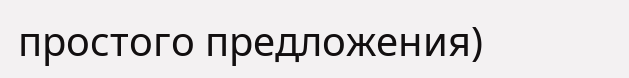простого предложения)